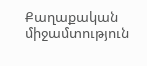Քաղաքական միջամտություն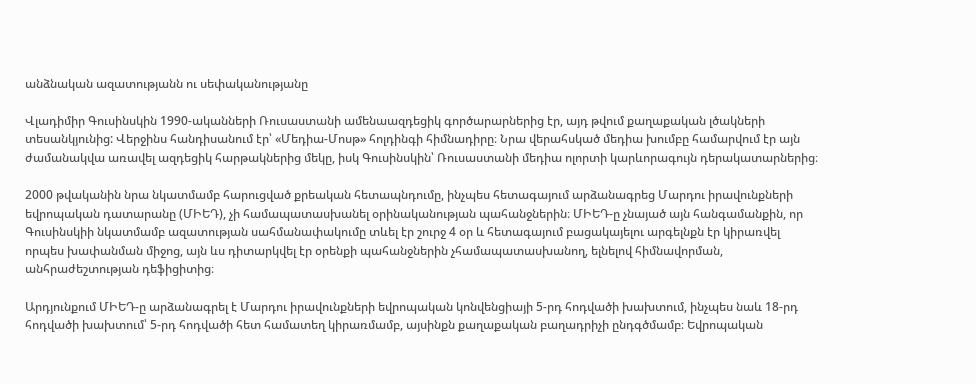անձնական ազատությանն ու սեփականությանը

Վլադիմիր Գուսինսկին 1990-ականների Ռուսաստանի ամենաազդեցիկ գործարարներից էր, այդ թվում քաղաքական լծակների տեսանկյունից: Վերջինս հանդիսանում էր՝ «Մեդիա-Մոսթ» հոլդինգի հիմնադիրը։ Նրա վերահսկած մեդիա խումբը համարվում էր այն ժամանակվա առավել ազդեցիկ հարթակներից մեկը, իսկ Գուսինսկին՝ Ռուսաստանի մեդիա ոլորտի կարևորագույն դերակատարներից։

2000 թվականին նրա նկատմամբ հարուցված քրեական հետապնդումը, ինչպես հետագայում արձանագրեց Մարդու իրավունքների եվրոպական դատարանը (ՄԻԵԴ), չի համապատասխանել օրինականության պահանջներին։ ՄԻԵԴ-ը չնայած այն հանգամանքին, որ Գուսինսկիի նկատմամբ ազատության սահմանափակումը տևել էր շուրջ 4 օր և հետագայում բացակայելու արգելնքն էր կիրառվել որպես խափանման միջոց, այն ևս դիտարկվել էր օրենքի պահանջներին չհամապատասխանող, ելնելով հիմնավորման, անհրաժեշտության դեֆիցիտից։

Արդյունքում ՄԻԵԴ-ը արձանագրել է Մարդու իրավունքների եվրոպական կոնվենցիայի 5-րդ հոդվածի խախտում, ինչպես նաև 18-րդ հոդվածի խախտում՝ 5-րդ հոդվածի հետ համատեղ կիրառմամբ, այսինքն քաղաքական բաղադրիչի ընդգծմամբ։ Եվրոպական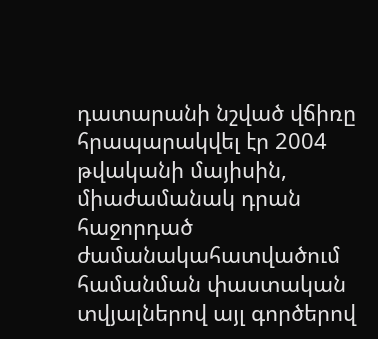դատարանի նշված վճիռը հրապարակվել էր 2004 թվականի մայիսին, միաժամանակ դրան հաջորդած ժամանակահատվածում համանման փաստական տվյալներով այլ գործերով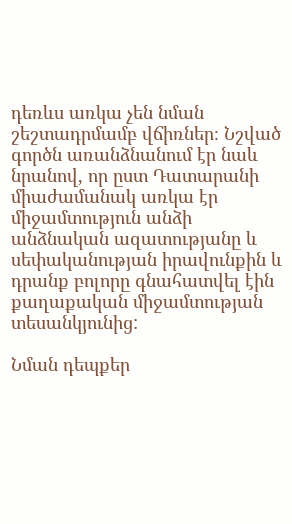դեռևս առկա չեն նման շեշտադրմամբ վճիռներ։ Նշված գործն առանձնանում էր նաև նրանով, որ ըստ Դատարանի միաժամանակ առկա էր միջամտություն անձի անձնական ազատությանը և սեփականության իրավունքին և դրանք բոլորը գնահատվել էին քաղաքական միջամտության տեսանկյունից:

Նման դեպքեր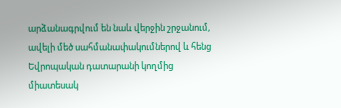արձանագրվում են նաև վերջին շրջանում, ավելի մեծ սահմանափակումներով և հենց Եվրոպական դատարանի կողմից միատեսակ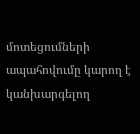մոտեցումների ապահովումը կարող է կանխարգելող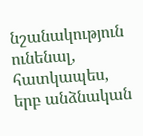նշանակություն ունենալ, հատկապես, երբ անձնական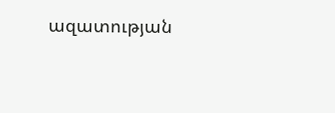ազատության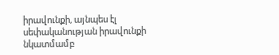իրավունքի, այնպես էլ սեփականության իրավունքի նկատմամբ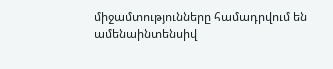միջամտությունները համադրվում են ամենաինտենսիվ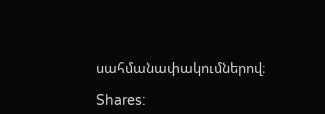սահմանափակումներով։

Shares: